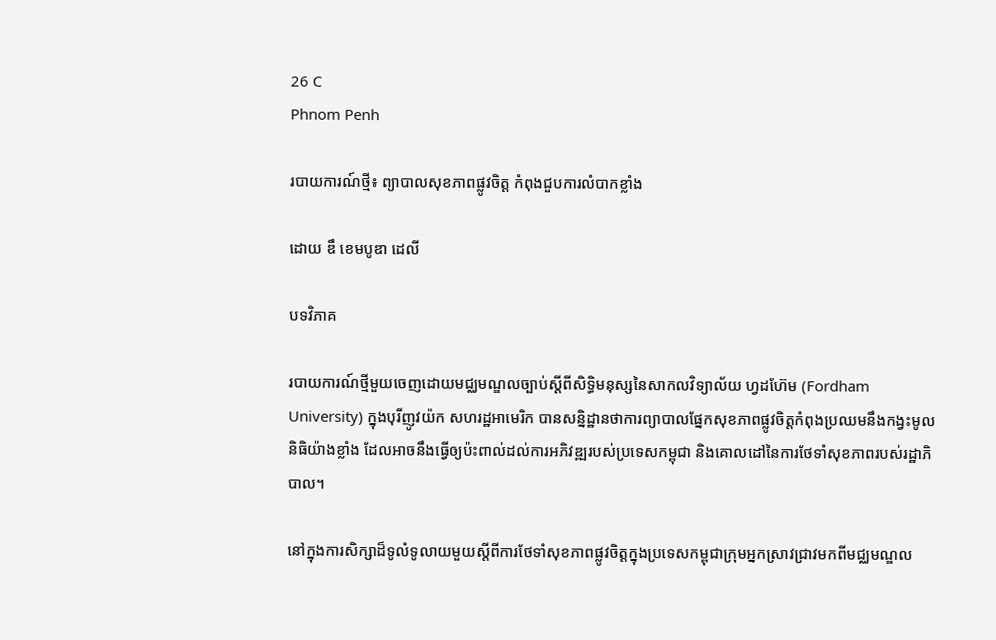26 C
Phnom Penh

របាយការណ៍ថ្មី៖ ព្យាបាលសុខភាពផ្លូវចិត្ត កំពុងជួបការលំបាកខ្លាំង

ដោយ ឌឹ ខេមបូឌា ដេលី

បទវិភាគ

របាយការណ៍ថ្មីមួយចេញដោយមជ្ឈមណ្ឌលច្បាប់ស្តីពីសិទ្ធិមនុស្សនៃសាកលវិទ្យាល័យ ហ្វដហ៊ែម (Fordham University) ក្នុងបុរីញូវយ៉ក សហរដ្ឋអាមេរិក បានសន្និដ្ឋានថាការព្យាបាលផ្នែកសុខភាពផ្លូវចិត្តកំពុងប្រឈមនឹងកង្វះមូលនិធិយ៉ាងខ្លាំង ដែលអាចនឹងធ្វើឲ្យប៉ះពាល់ដល់ការអភិវឌ្ឍរបស់ប្រទេសកម្ពុជា និងគោលដៅនៃការថែទាំសុខភាពរបស់រដ្ឋាភិបាល។

នៅក្នុងការសិក្សាដ៏ទូលំទូលាយមួយស្តីពីការថែទាំសុខភាពផ្លូវចិត្តក្នុងប្រទេសកម្ពុជាក្រុមអ្នកស្រាវជ្រាវមកពីមជ្ឈមណ្ឌល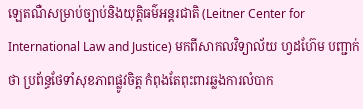ឡេតណឺសម្រាប់ច្បាប់និងយុត្តិធម៌អន្តរជាតិ (Leitner Center for International Law and Justice) មកពីសាកលវិទ្យាល័យ ហ្វដហ៊ែម បញ្ជាក់ថា ប្រព័ន្ធថែទាំសុខភាពផ្លូវចិត្ដ កំពុងតែពុះពារឆ្លងការលំបាក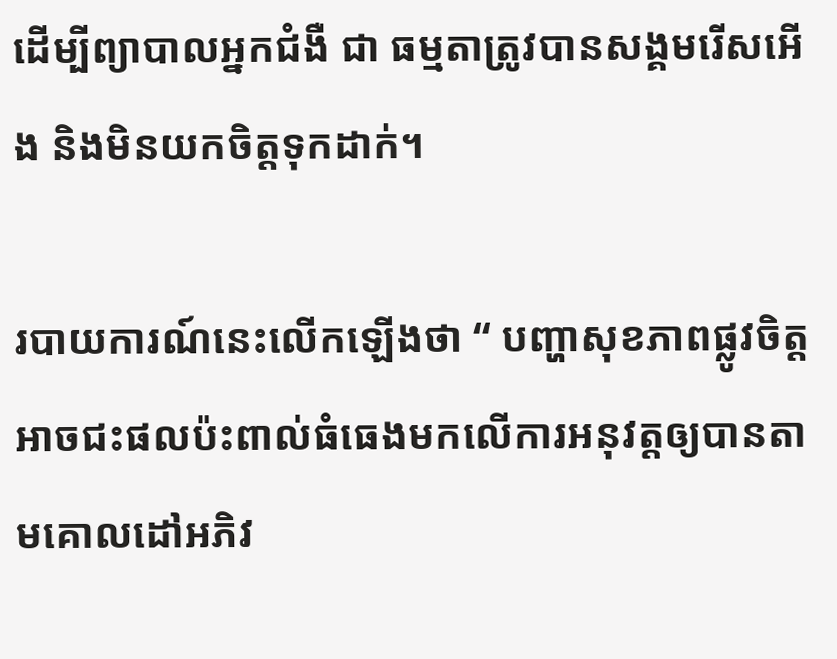ដើម្បីព្យាបាលអ្នកជំងឺ ជា ធម្មតាត្រូវបានសង្គមរើសអើង និងមិនយកចិត្តទុកដាក់។

របាយការណ៍នេះលើកឡើងថា “ បញ្ហាសុខភាពផ្លូវចិត្តអាចជះផលប៉ះពាល់ធំធេងមកលើការអនុវត្តឲ្យបានតាមគោលដៅអភិវ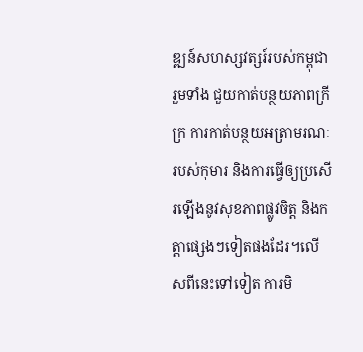ឌ្ឍន៍សហស្សវត្សរ៍របស់កម្ពុជា រួមទាំង ជួយកាត់បន្ថយភាពក្រីក្រ ការកាត់បន្ថយអត្រាមរណៈរបស់កុមារ និងការធ្វើឲ្យប្រសើរឡើងនូវសុខភាពផ្លូវចិត្ត និងកត្តាផ្សេងៗទៀតផងដែរ។លើសពីនេះទៅទៀត ការមិ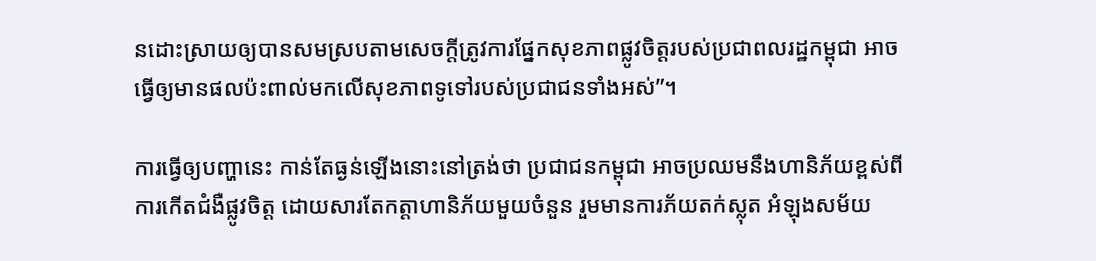នដោះស្រាយឲ្យបានសមស្របតាមសេចក្តីត្រូវការផ្នែកសុខភាពផ្លូវចិត្តរបស់ប្រជាពលរដ្ឋកម្ពុជា អាចធ្វើឲ្យមានផលប៉ះពាល់មកលើសុខភាពទូទៅរបស់ប្រជាជនទាំងអស់”។

ការធ្វើឲ្យបញ្ហានេះ កាន់តែធ្ងន់ឡើងនោះនៅត្រង់ថា ប្រជាជនកម្ពុជា អាចប្រឈមនឹងហានិភ័យខ្ពស់ពីការកើតជំងឺផ្លូវចិត្ត ដោយសារតែកត្តាហានិភ័យមួយចំនួន រួមមានការភ័យតក់ស្លុត អំឡុងសម័យ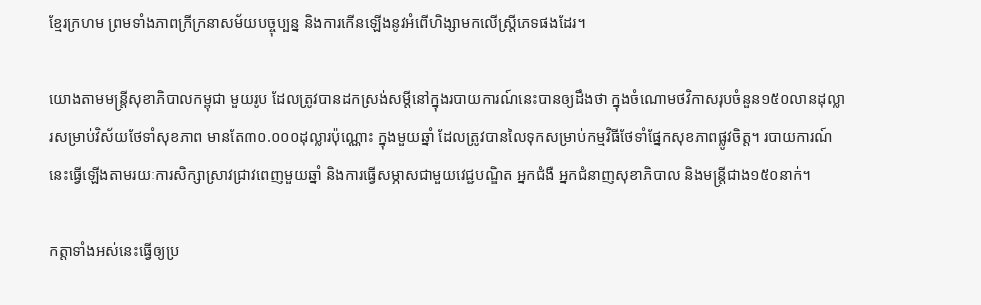ខ្មែរក្រហម ព្រមទាំងភាពក្រីក្រនាសម័យបច្ចុប្បន្ន និងការកើនឡើងនូវអំពើហិង្សាមកលើស្ត្រីភេទផងដែរ។

យោងតាមមន្ត្រីសុខាភិបាលកម្ពុជា មួយរូប ដែលត្រូវបានដកស្រង់សម្តីនៅក្នុងរបាយការណ៍នេះបានឲ្យដឹងថា ក្នុងចំណោមថវិកាសរុបចំនួន១៥០លានដុល្លារសម្រាប់វិស័យថែទាំសុខភាព មានតែ៣០.០០០ដុល្លារប៉ុណ្ណោះ ក្នុងមួយឆ្នាំ ដែលត្រូវបានលៃទុកសម្រាប់កម្មវិធីថែទាំផ្នែកសុខភាពផ្លូវចិត្ត។ របាយការណ៍នេះធ្វើឡើងតាមរយៈការសិក្សាស្រាវជ្រាវពេញមួយឆ្នាំ និងការធ្វើសម្ភាសជាមួយវេជ្ជបណ្ឌិត អ្នកជំងឺ អ្នកជំនាញសុខាភិបាល និងមន្ត្រីជាង១៥០នាក់។

កត្តាទាំងអស់នេះធ្វើឲ្យប្រ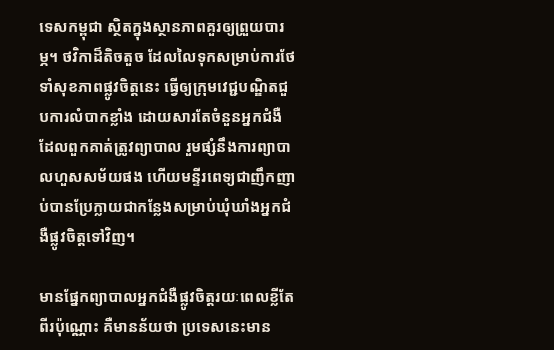ទេសកម្ពុជា ស្ថិតក្នុងស្ថានភាពគួរឲ្យព្រួយបារម្ភ។ ថវិកាដ៏តិចតួច ដែលលៃទុកសម្រាប់ការថែទាំសុខភាពផ្លូវចិត្តនេះ ធ្វើឲ្យក្រុមវេជ្ជបណ្ឌិតជួបការលំបាកខ្លាំង ដោយសារតែចំនួនអ្នកជំងឺ ដែលពួកគាត់ត្រូវព្យាបាល រួមផ្សំនឹងការព្យាបាលហួសសម័យផង ហើយមន្ទីរពេទ្យជាញឹកញាប់បានប្រែក្លាយជាកន្លែងសម្រាប់ឃុំឃាំងអ្នកជំងឺផ្លូវចិត្តទៅវិញ។

មានផ្នែកព្យាបាលអ្នកជំងឺផ្លូវចិត្តរយៈពេលខ្លីតែពីរប៉ុណ្ណោះ គឺមានន័យថា ប្រទេសនេះមាន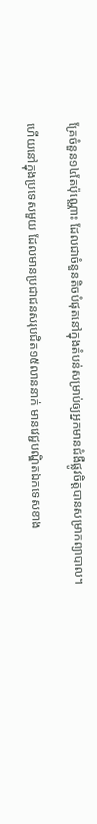គ្រែចំនួន១៤តែប៉ុណ្ណោះ ដែលជាចំនួនតិចបំផុតនៅក្នុងតំបន់សម្រាប់ឲ្យអ្នកមានជំងឺផ្លូវចិត្តបានសម្រាកព្យាបាល។

ហើយនៅក្នុងប្រទេសមួយ ដែលមានប្រជាជនសរុបជិត១៥លាននាក់ មានវេជ្ជបណ្ឌិតឯកទេសខាង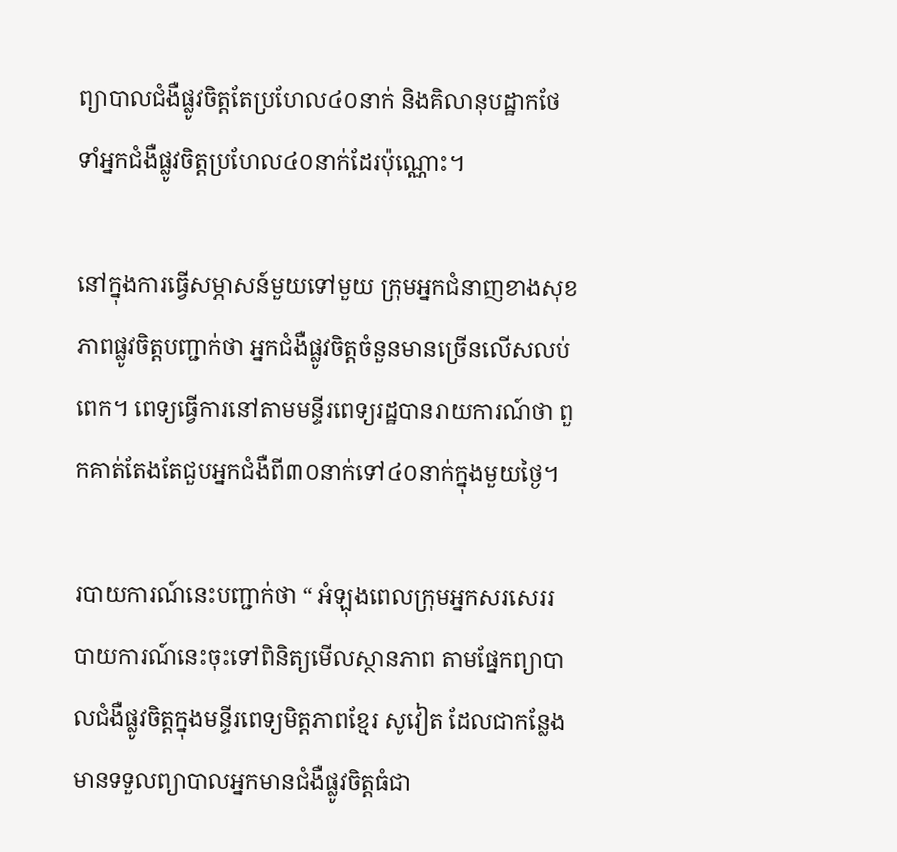ព្យាបាលជំងឺផ្លូវចិត្តតែប្រហែល៤០នាក់ និងគិលានុបដ្ឋាកថែទាំអ្នកជំងឺផ្លូវចិត្តប្រហែល៤០នាក់ដែរប៉ុណ្ណោះ។

នៅក្នុងការធ្វើសម្ភាសន៍មួយទៅមួយ ក្រុមអ្នកជំនាញខាងសុខភាពផ្លូវចិត្តបញ្ជាក់ថា អ្នកជំងឺផ្លូវចិត្តចំនួនមានច្រើនលើសលប់ពេក។ ពេទ្យធ្វើការនៅតាមមន្ទីរពេទ្យរដ្ឋបានរាយការណ៍ថា ពួកគាត់តែងតែជួបអ្នកជំងឺពី៣០នាក់ទៅ៤០នាក់ក្នុងមួយថ្ងៃ។

របាយការណ៍នេះបញ្ជាក់ថា “ អំឡុងពេលក្រុមអ្នកសរសេររបាយការណ៍នេះចុះទៅពិនិត្យមើលស្ថានភាព តាមផ្នែកព្យាបាលជំងឺផ្លូវចិត្តក្នុងមន្ទីរពេទ្យមិត្តភាពខ្មែរ សូវៀត ដែលជាកន្លែងមានទទួលព្យាបាលអ្នកមានជំងឺផ្លូវចិត្តធំជា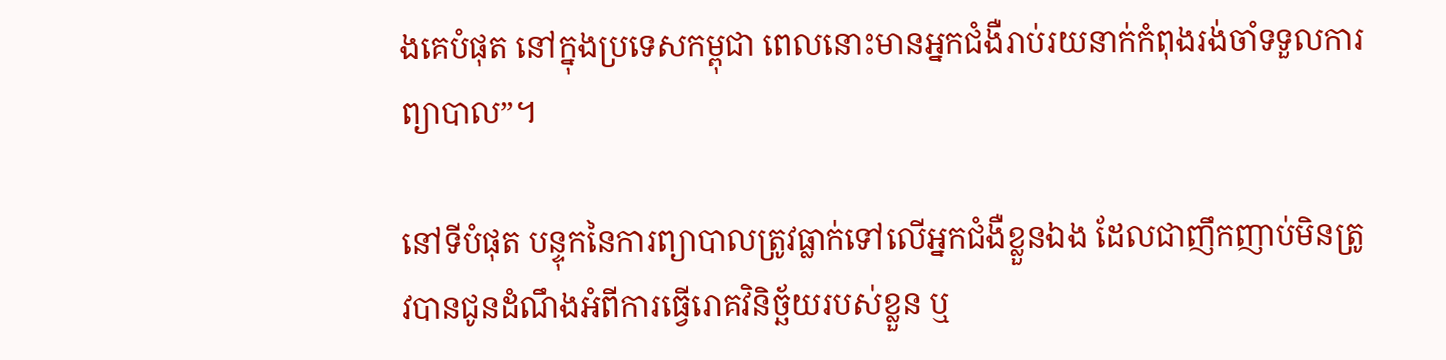ងគេបំផុត នៅក្នុងប្រទេសកម្ពុជា ពេលនោះមានអ្នកជំងឺរាប់រយនាក់កំពុងរង់ចាំទទួលការព្យាបាល”។

នៅទីបំផុត បន្ទុកនៃការព្យាបាលត្រូវធ្លាក់ទៅលើអ្នកជំងឺខ្លួនឯង ដែលជាញឹកញាប់មិនត្រូវបានជូនដំណឹងអំពីការធ្វើរោគវិនិច្ឆ័យរបស់ខ្លួន ឬ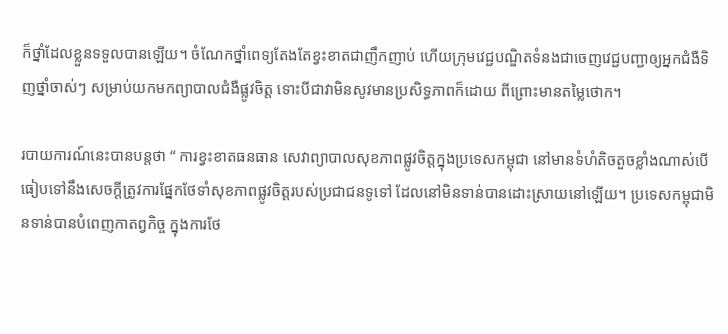ក៏ថ្នាំដែលខ្លួនទទួលបានឡើយ។ ចំណែកថ្នាំពេទ្យតែងតែខ្វះខាតជាញឹកញាប់ ហើយក្រុមវេជ្ជបណ្ឌិតទំនងជាចេញវេជ្ជបញ្ជាឲ្យអ្នកជំងឺទិញថ្នាំចាស់ៗ សម្រាប់យកមកព្យាបាលជំងឺផ្លូវចិត្ត ទោះបីជាវាមិនសូវមានប្រសិទ្ធភាពក៏ដោយ ពីព្រោះមានតម្លៃថោក។

របាយការណ៍នេះបានបន្តថា “ ការខ្វះខាតធនធាន សេវាព្យាបាលសុខភាពផ្លូវចិត្តក្នុងប្រទេសកម្ពុជា នៅមានទំហំតិចតួចខ្លាំងណាស់បើធៀបទៅនឹងសេចក្តីត្រូវការផ្នែកថែទាំសុខភាពផ្លូវចិត្តរបស់ប្រជាជនទូទៅ ដែលនៅមិនទាន់បានដោះស្រាយនៅឡើយ។ ប្រទេសកម្ពុជាមិនទាន់បានបំពេញកាតព្វកិច្ច ក្នុងការថែ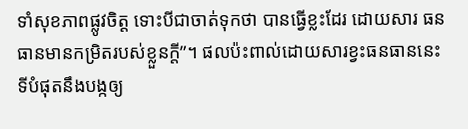ទាំសុខភាពផ្លូវចិត្ត ទោះបីជាចាត់ទុកថា បានធ្វើខ្លះដែរ ដោយសារ ធនធានមានកម្រិតរបស់ខ្លួនក្តី”។ ផលប៉ះពាល់ដោយសារខ្វះធនធាននេះ ទីបំផុតនឹងបង្កឲ្យ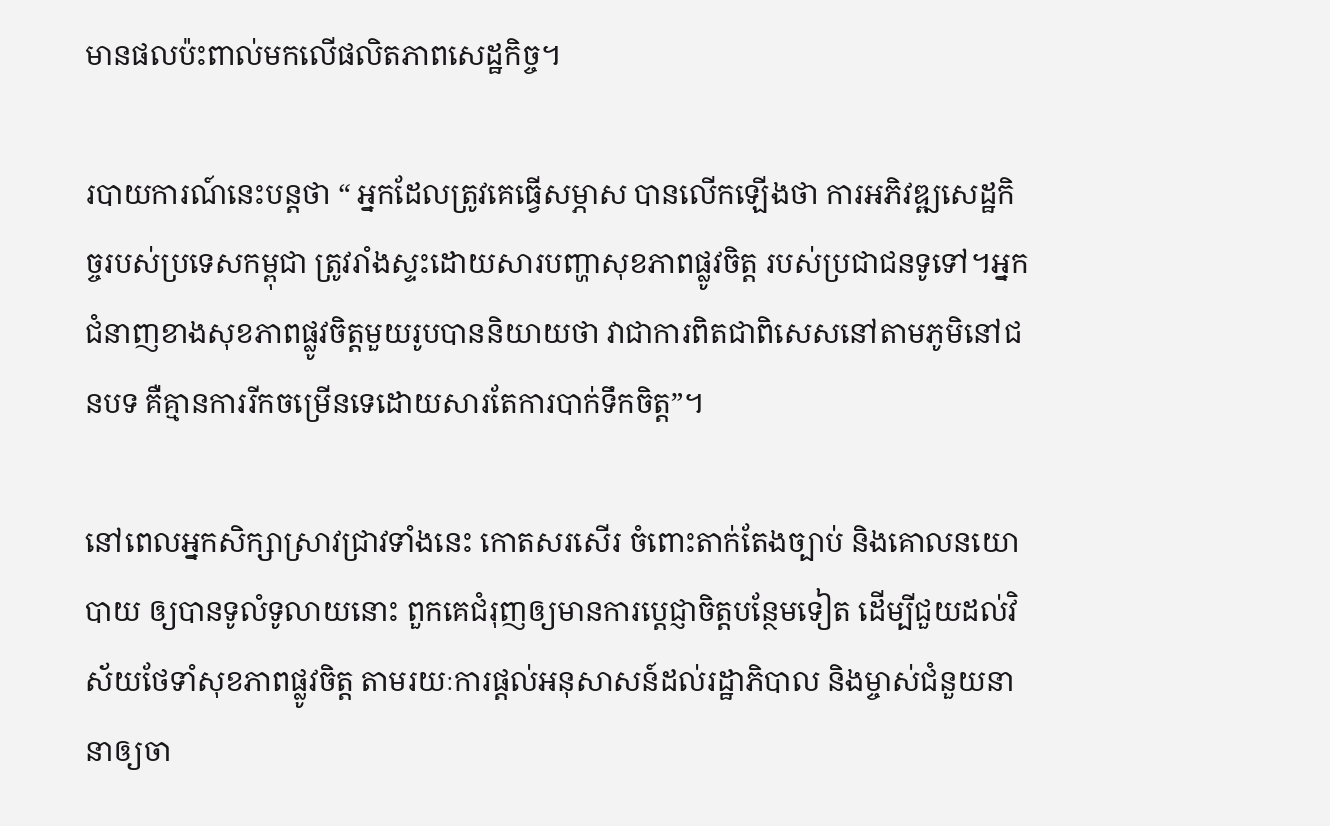មានផលប៉ះពាល់មកលើផលិតភាពសេដ្ឋកិច្ច។

របាយការណ៍នេះបន្តថា “ អ្នកដែលត្រូវគេធ្វើសម្ភាស បានលើកឡើងថា ការអភិវឌ្ឍសេដ្ឋកិច្ចរបស់ប្រទេសកម្ពុជា ត្រូវរាំងស្ទះដោយសារបញ្ហាសុខភាពផ្លូវចិត្ត របស់ប្រជាជនទូទៅ។អ្នកជំនាញខាងសុខភាពផ្លូវចិត្តមួយរូបបាននិយាយថា វាជាការពិតជាពិសេសនៅតាមភូមិនៅជនបទ គឺគ្មានការរីកចម្រើនទេដោយសារតែការបាក់ទឹកចិត្ត”។

នៅពេលអ្នកសិក្សាស្រាវជ្រាវទាំងនេះ កោតសរសើរ ចំពោះតាក់តែងច្បាប់ និងគោលនយោបាយ ឲ្យបានទូលំទូលាយនោះ ពួកគេជំរុញឲ្យមានការប្តេជ្ញាចិត្តបន្ថែមទៀត ដើម្បីជួយដល់វិស័យថែទាំសុខភាពផ្លូវចិត្ត តាមរយៈការផ្តល់អនុសាសន៍ដល់រដ្ឋាភិបាល និងម្ចាស់ជំនួយនានាឲ្យចា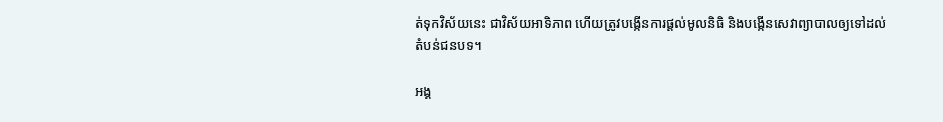ត់ទុកវិស័យនេះ ជាវិស័យអាទិភាព ហើយត្រូវបង្កើនការផ្តល់មូលនិធិ និងបង្កើនសេវាព្យាបាលឲ្យទៅដល់តំបន់ជនបទ។

អង្គ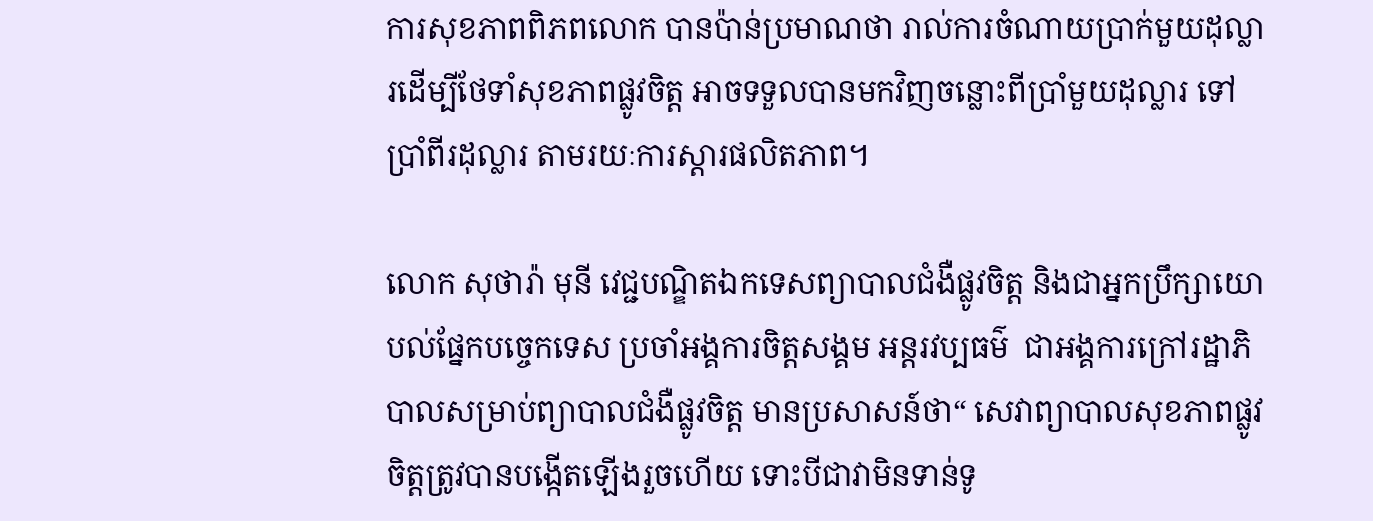ការសុខភាពពិភពលោក បានប៉ាន់ប្រមាណថា រាល់ការចំណាយប្រាក់មួយដុល្លារដើម្បីថែទាំសុខភាពផ្លូវចិត្ត អាចទទួលបានមកវិញចន្លោះពីប្រាំមួយដុល្លារ ទៅប្រាំពីរដុល្លារ តាមរយៈការស្តារផលិតភាព។

លោក សុថារ៉ា មុនី វេជ្ជបណ្ឌិតឯកទេសព្យាបាលជំងឺផ្លូវចិត្ត និងជាអ្នកប្រឹក្សាយោបល់ផ្នែកបច្ចេកទេស ប្រចាំអង្គការចិត្តសង្គម អន្តរវប្បធម៌  ជាអង្គការក្រៅរដ្ឋាភិបាលសម្រាប់ព្យាបាលជំងឺផ្លូវចិត្ត មានប្រសាសន៍ថា“ សេវាព្យាបាលសុខភាពផ្លូវចិត្តត្រូវបានបង្កើតឡើងរួចហើយ ទោះបីជាវាមិនទាន់ទូ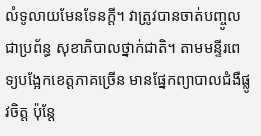លំទូលាយមែនទែនក្តី។ វាត្រូវបានចាត់បញ្ចូលជាប្រព័ន្ធ សុខាភិបាលថ្នាក់ជាតិ។ តាមមន្ទីរពេទ្យបង្អែកខេត្តភាគច្រើន មានផ្នែកព្យាបាលជំងឺផ្លូវចិត្ត ប៉ុន្តែ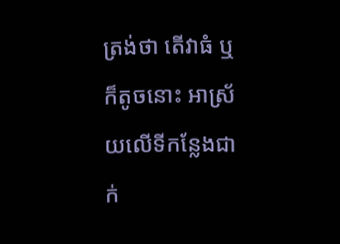ត្រង់ថា តើវាធំ ឬក៏តូចនោះ អាស្រ័យលើទីកន្លែងជាក់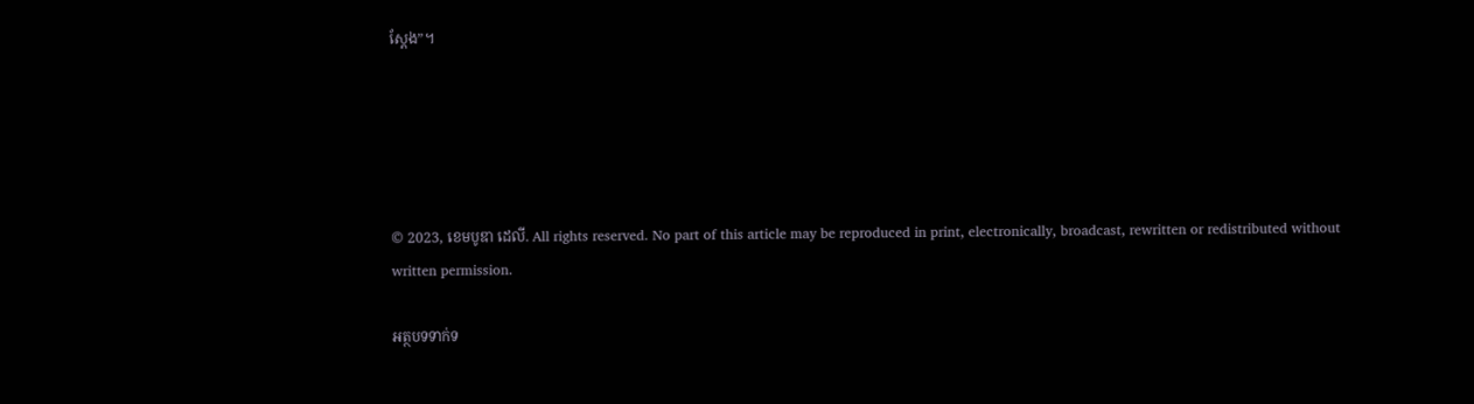ស្តែង”។





© 2023, ខេមបូឌា ដេលី. All rights reserved. No part of this article may be reproduced in print, electronically, broadcast, rewritten or redistributed without written permission.

អត្ថបទទាក់ទ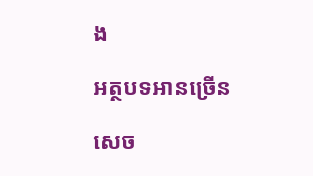ង

អត្ថបទអានច្រើន

សេច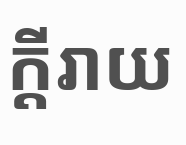ក្ដីរាយ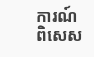ការណ៍ពិសេស